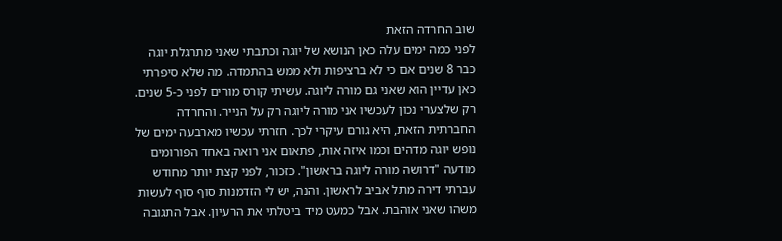שוב החרדה הזאת
לפני כמה ימים עלה כאן הנושא של יוגה וכתבתי שאני מתרגלת יוגה כבר 8 שנים אם כי לא ברציפות ולא ממש בהתמדה. מה שלא סיפרתי כאן עדיין הוא שאני גם מורה ליוגה. עשיתי קורס מורים לפני כ-5 שנים. רק שלצערי נכון לעכשיו אני מורה ליוגה רק על הנייר. והחרדה החברתית הזאת, היא גורם עיקרי לכך. חזרתי עכשיו מארבעה ימים של נופש יוגה מדהים וכמו איזה אות, פתאום אני רואה באחד הפורומים מודעה "דרושה מורה ליוגה בראשון". כזכור, לפני קצת יותר מחודש עברתי דירה מתל אביב לראשון. והנה, יש לי הזדמנות סוף סוף לעשות משהו שאני אוהבת. אבל כמעט מיד ביטלתי את הרעיון. אבל התגובה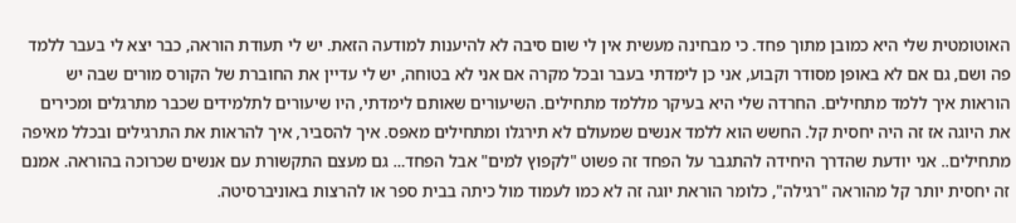האוטומטית שלי היא כמובן מתוך פחד. כי מבחינה מעשית אין לי שום סיבה לא להיענות למודעה הזאת. יש לי תעודת הוראה, כבר יצא לי בעבר ללמד פה ושם, גם אם לא באופן מסודר וקבוע, אני כן לימדתי בעבר ובכל מקרה אם אני לא בטוחה, יש לי עדיין את החוברת של הקורס מורים שבה יש הוראות איך ללמד מתחילים. החרדה שלי היא בעיקר מללמד מתחילים. השיעורים שאותם לימדתי, היו שיעורים לתלמידים שכבר מתרגלים ומכירים את היוגה אז זה היה יחסית קל. החשש הוא ללמד אנשים שמעולם לא תירגלו ומתחילים מאפס. איך להסביר, איך להראות את התרגילים ובכלל מאיפה מתחילים.. אני יודעת שהדרך היחידה להתגבר על הפחד זה פשוט "לקפוץ למים" אבל הפחד... גם מעצם התקשורת עם אנשים שכרוכה בהוראה. אמנם זה יחסית יותר קל מהוראה "רגילה", כלומר הוראת יוגה זה לא כמו לעמוד מול כיתה בבית ספר או להרצות באוניברסיטה.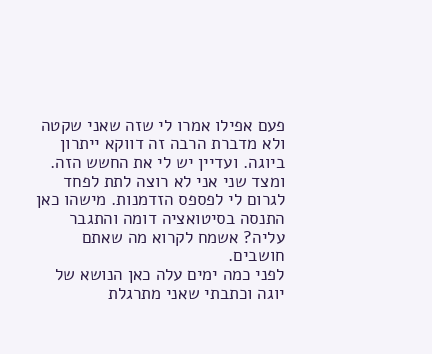פעם אפילו אמרו לי שזה שאני שקטה ולא מדברת הרבה זה דווקא ייתרון ביוגה. ועדיין יש לי את החשש הזה. ומצד שני אני לא רוצה לתת לפחד לגרום לי לפספס הזדמנות. מישהו כאן התנסה בסיטואציה דומה והתגבר עליה? אשמח לקרוא מה שאתם חושבים.
לפני כמה ימים עלה כאן הנושא של יוגה וכתבתי שאני מתרגלת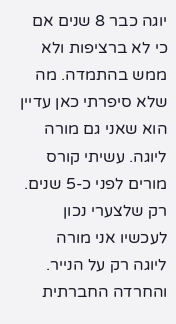יוגה כבר 8 שנים אם כי לא ברציפות ולא ממש בהתמדה. מה שלא סיפרתי כאן עדיין הוא שאני גם מורה ליוגה. עשיתי קורס מורים לפני כ-5 שנים. רק שלצערי נכון לעכשיו אני מורה ליוגה רק על הנייר. והחרדה החברתית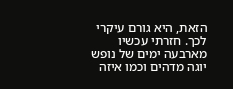הזאת, היא גורם עיקרי לכך. חזרתי עכשיו מארבעה ימים של נופש יוגה מדהים וכמו איזה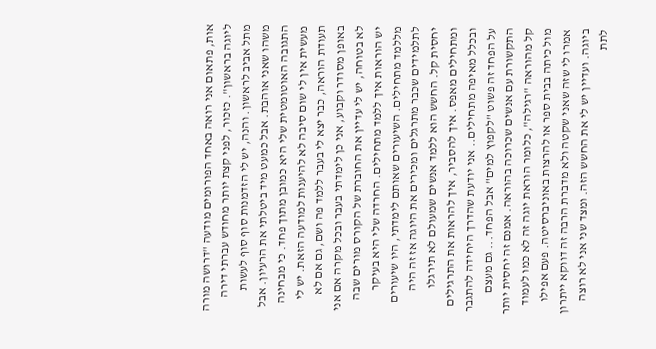אות, פתאום אני רואה באחד הפורומים מודעה "דרושה מורה ליוגה בראשון". כזכור, לפני קצת יותר מחודש עברתי דירה מתל אביב לראשון. והנה, יש לי הזדמנות סוף סוף לעשות משהו שאני אוהבת. אבל כמעט מיד ביטלתי את הרעיון. אבל התגובה האוטומטית שלי היא כמובן מתוך פחד. כי מבחינה מעשית אין לי שום סיבה לא להיענות למודעה הזאת. יש לי תעודת הוראה, כבר יצא לי בעבר ללמד פה ושם, גם אם לא באופן מסודר וקבוע, אני כן לימדתי בעבר ובכל מקרה אם אני לא בטוחה, יש לי עדיין את החוברת של הקורס מורים שבה יש הוראות איך ללמד מתחילים. החרדה שלי היא בעיקר מללמד מתחילים. השיעורים שאותם לימדתי, היו שיעורים לתלמידים שכבר מתרגלים ומכירים את היוגה אז זה היה יחסית קל. החשש הוא ללמד אנשים שמעולם לא תירגלו ומתחילים מאפס. איך להסביר, איך להראות את התרגילים ובכלל מאיפה מתחילים.. אני יודעת שהדרך היחידה להתגבר על הפחד זה פשוט "לקפוץ למים" אבל הפחד... גם מעצם התקשורת עם אנשים שכרוכה בהוראה. אמנם זה יחסית יותר קל מהוראה "רגילה", כלומר הוראת יוגה זה לא כמו לעמוד מול כיתה בבית ספר או להרצות באוניברסיטה. פעם אפילו אמרו לי שזה שאני שקטה ולא מדברת הרבה זה דווקא ייתרון ביוגה. ועדיין יש לי את החשש הזה. ומצד שני אני לא רוצה לתת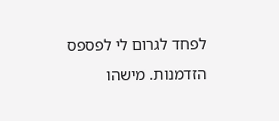לפחד לגרום לי לפספס הזדמנות. מישהו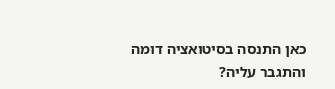כאן התנסה בסיטואציה דומה והתגבר עליה?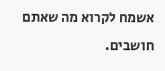אשמח לקרוא מה שאתם חושבים.